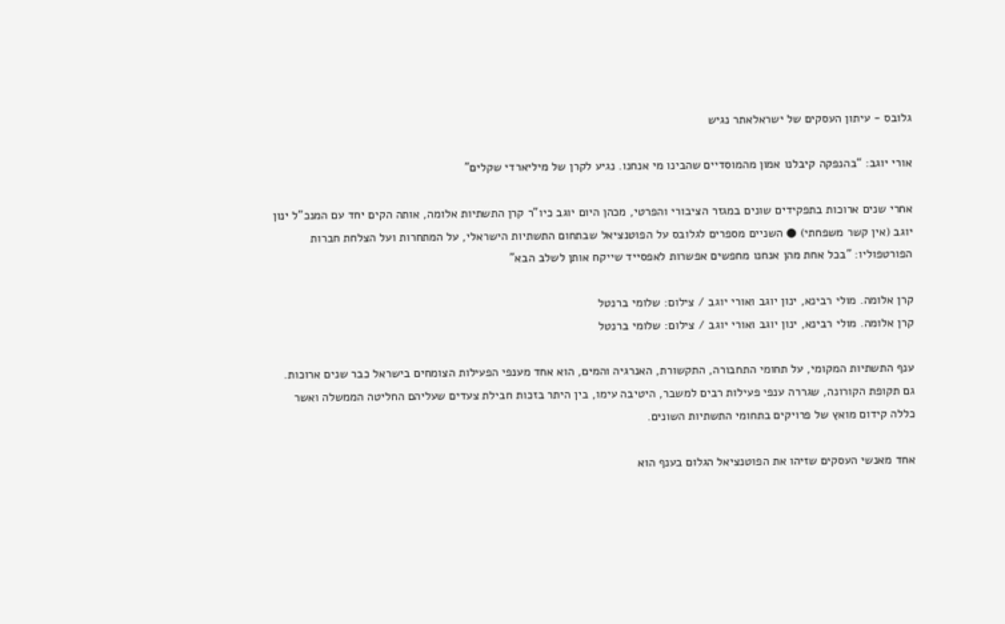גלובס - עיתון העסקים של ישראלאתר נגיש

אורי יוגב: “בהנפקה קיבלנו אמון מהמוסדיים שהבינו מי אנחנו. נגיע לקרן של מיליארדי שקלים"

אחרי שנים ארוכות בתפקידים שונים במגזר הציבורי והפרטי, מכהן היום יוגב כיו"ר קרן התשתיות אלומה, אותה הקים יחד עם המנכ"ל ינון יוגב (אין קשר משפחתי) ● השניים מספרים לגלובס על הפוטנציאל שבתחום התשתיות הישראלי, על המתחרות ועל הצלחת חברות הפורטפוליו: "בכל אחת מהן אנחנו מחפשים אפשרות לאפסייד שייקח אותן לשלב הבא"

קרן אלומה. מולי רבינא, ינון יוגב ואורי יוגב / צילום: שלומי ברנטל
קרן אלומה. מולי רבינא, ינון יוגב ואורי יוגב / צילום: שלומי ברנטל

ענף התשתיות המקומי, על תחומי התחבורה, התקשורת, האנרגיה והמים, הוא אחד מענפי הפעילות הצומחים בישראל כבר שנים ארוכות. גם תקופת הקורונה, שגררה ענפי פעילות רבים למשבר, היטיבה עימו, בין היתר בזכות חבילת צעדים שעליהם החליטה הממשלה ואשר כללה קידום מואץ של פרויקים בתחומי התשתיות השונים.

אחד מאנשי העסקים שזיהו את הפוטנציאל הגלום בענף הוא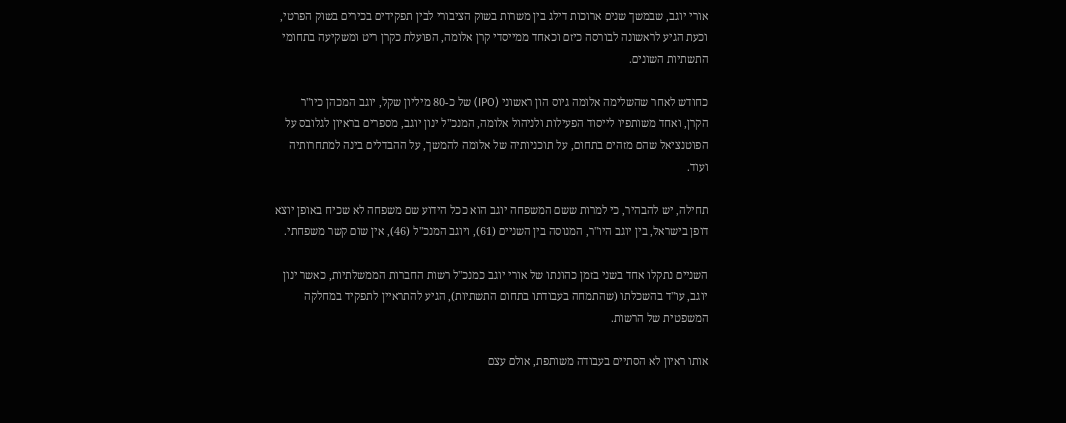אורי יוגב, שבמשך שנים ארוכות דילג בין משרות בשוק הציבורי לבין תפקידים בכירים בשוק הפרטי, וכעת הגיע לראשונה לבורסה כיזם וכאחד ממייסדי קרן אלומה, הפועלת כקרן ריט ומשקיעה בתחומי התשתיות השונים.

כחודש לאחר שהשלימה אלומה גיוס הון ראשוני (IPO) של כ-80 מיליון שקל, יוגב המכהן כיו"ר הקרן, ואחד משותפיו לייסוד הפעילות ולניהול אלומה, המנכ"ל ינון יוגב, מספרים בראיון לגלובס על הפוטנציאל שהם מזהים בתחום, על תוכניותיה של אלומה להמשך, על ההבדלים בינה למתחרותיה ועוד.

תחילה, יש להבהיר, כי למרות ששם המשפחה יוגב הוא ככל הידוע שם משפחה לא שכיח באופן יוצא דופן בישראל, בין יוגב היו"ר, המנוסה בין השניים (61), ויוגב המנכ"ל (46), אין שום קשר משפחתי.

השניים נתקלו אחד בשני בזמן כהונתו של אורי יוגב כמנכ"ל רשות החברות הממשלתיות, כאשר ינון יוגב, עו"ד בהשכלתו (שהתמחה בעבודתו בתחום התשתיות), הגיע להתראיין לתפקיד במחלקה המשפטית של הרשות.

אותו ראיון לא הסתיים בעבודה משותפת, אולם עצם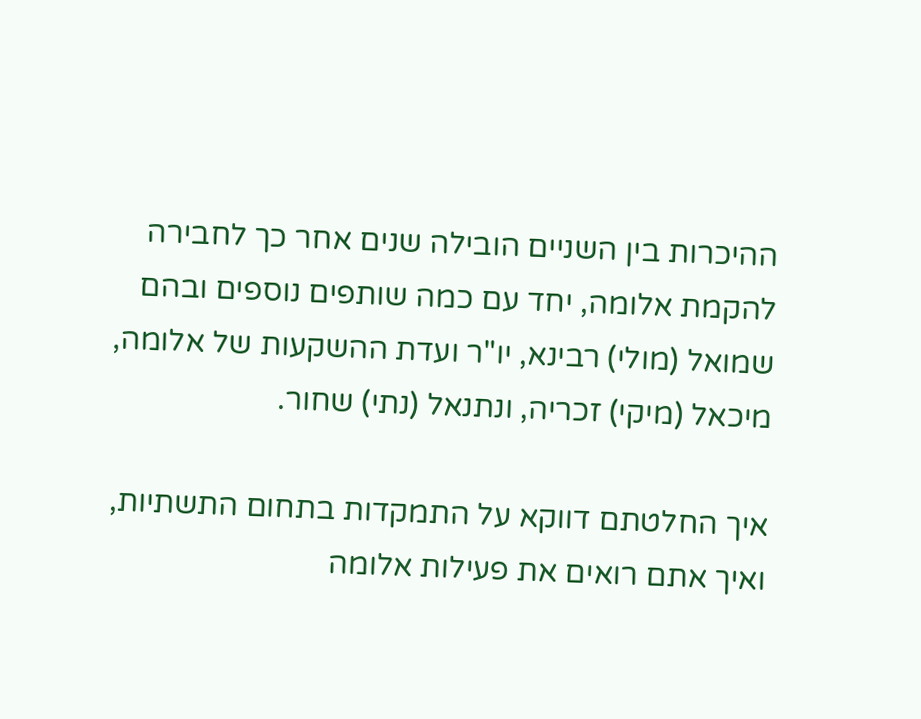ההיכרות בין השניים הובילה שנים אחר כך לחבירה להקמת אלומה, יחד עם כמה שותפים נוספים ובהם שמואל (מולי) רבינא, יו"ר ועדת ההשקעות של אלומה, מיכאל (מיקי) זכריה, ונתנאל (נתי) שחור.

איך החלטתם דווקא על התמקדות בתחום התשתיות, ואיך אתם רואים את פעילות אלומה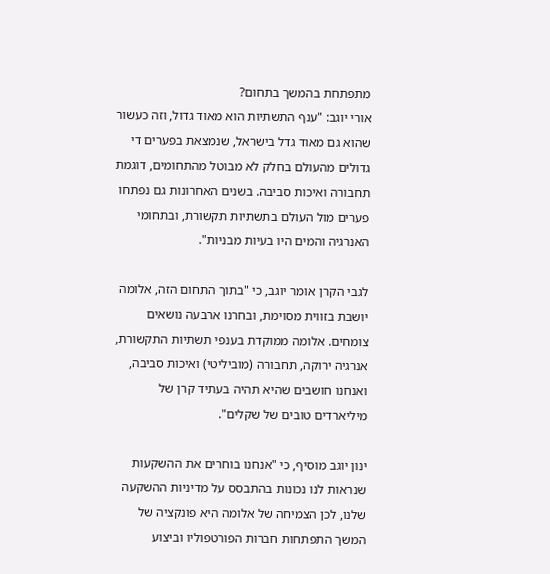מתפתחת בהמשך בתחום?
אורי יוגב: "ענף התשתיות הוא מאוד גדול, וזה כעשור שהוא גם מאוד גדל בישראל, שנמצאת בפערים די גדולים מהעולם בחלק לא מבוטל מהתחומים, דוגמת תחבורה ואיכות סביבה. בשנים האחרונות גם נפתחו פערים מול העולם בתשתיות תקשורת, ובתחומי האנרגיה והמים היו בעיות מבניות".

לגבי הקרן אומר יוגב, כי "בתוך התחום הזה, אלומה יושבת בזווית מסוימת, ובחרנו ארבעה נושאים צומחים. אלומה ממוקדת בענפי תשתיות התקשורת, אנרגיה ירוקה, תחבורה (מוביליטי) ואיכות סביבה, ואנחנו חושבים שהיא תהיה בעתיד קרן של מיליארדים טובים של שקלים".

ינון יוגב מוסיף, כי "אנחנו בוחרים את ההשקעות שנראות לנו נכונות בהתבסס על מדיניות ההשקעה שלנו, לכן הצמיחה של אלומה היא פונקציה של המשך התפתחות חברות הפורטפוליו וביצוע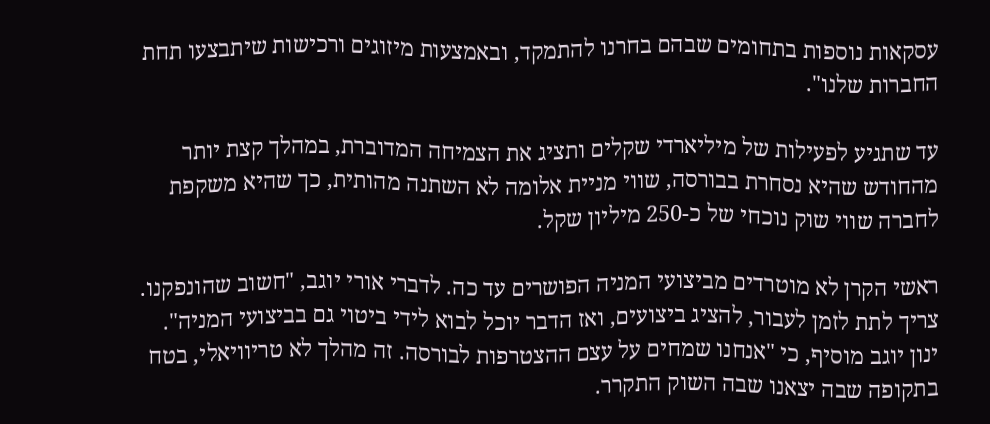עסקאות נוספות בתחומים שבהם בחרנו להתמקד, ובאמצעות מיזוגים ורכישות שיתבצעו תחת החברות שלנו".

עד שתגיע לפעילות של מיליארדי שקלים ותציג את הצמיחה המדוברת, במהלך קצת יותר מהחודש שהיא נסחרת בבורסה, שווי מניית אלומה לא השתנה מהותית, כך שהיא משקפת לחברה שווי שוק נוכחי של כ-250 מיליון שקל.

ראשי הקרן לא מוטרדים מביצועי המניה הפושרים עד כה. לדברי אורי יוגב, "חשוב שהונפקנו. צריך לתת לזמן לעבור, להציג ביצועים, ואז הדבר יוכל לבוא לידי ביטוי גם בביצועי המניה". ינון יוגב מוסיף, כי "אנחנו שמחים על עצם ההצטרפות לבורסה. זה מהלך לא טריוויאלי, בטח בתקופה שבה יצאנו שבה השוק התקרר.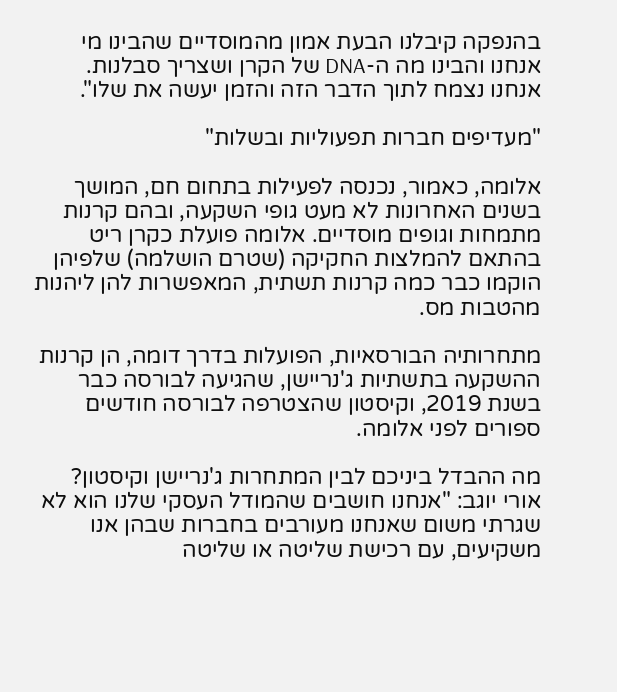בהנפקה קיבלנו הבעת אמון מהמוסדיים שהבינו מי אנחנו והבינו מה ה-DNA של הקרן ושצריך סבלנות. אנחנו נצמח לתוך הדבר הזה והזמן יעשה את שלו".

"מעדיפים חברות תפעוליות ובשלות"

אלומה, כאמור, נכנסה לפעילות בתחום חם, המושך בשנים האחרונות לא מעט גופי השקעה, ובהם קרנות מתמחות וגופים מוסדיים. אלומה פועלת כקרן ריט בהתאם להמלצות החקיקה (שטרם הושלמה) שלפיהן הוקמו כבר כמה קרנות תשתית, המאפשרות להן ליהנות מהטבות מס.

מתחרותיה הבורסאיות, הפועלות בדרך דומה, הן קרנות ההשקעה בתשתיות ג'נריישן, שהגיעה לבורסה כבר בשנת 2019, וקיסטון שהצטרפה לבורסה חודשים ספורים לפני אלומה.

מה ההבדל ביניכם לבין המתחרות ג'נריישן וקיסטון?
אורי יוגב: "אנחנו חושבים שהמודל העסקי שלנו הוא לא שגרתי משום שאנחנו מעורבים בחברות שבהן אנו משקיעים, עם רכישת שליטה או שליטה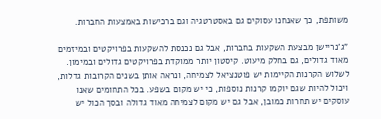משותפת, כך שאנחנו עסוקים גם באסטרטגיה וגם ברכישות באמצעות החברות.

"ג'נריישן מבצעת השקעות בחברות, אבל גם נכנסת להשקעות בפרויקטים ובמיזמים מאוד גדולים, גם בחלק מיעוט. קיסטון יותר ממוקדת בפרויקטים גדולים ובמימון. לשלוש הקרנות הקיימות יש פוטנציאל לצמיחה, ונראה אותן בשנים הקרובות גדלות, ויכול להיות שגם יוקמו קרנות נוספות, כי יש מקום בשפע. בכל התחומים שאנו עוסקים יש תחרות כמובן, אבל גם יש מקום לצמיחה מאוד גדולה ובסך הכול יש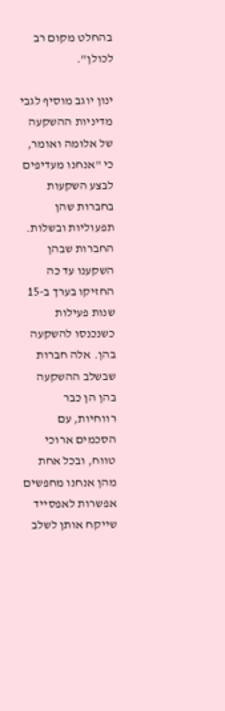בהחלט מקום רב לכולן".

ינון יוגב מוסיף לגבי מדיניות ההשקעה של אלומה ואומר, כי "אנחנו מעדיפים לבצע השקעות בחברות שהן תפעוליות ובשלות. החברות שבהן השקענו עד כה החזיקו בערך ב-15 שנות פעילות כשנכנסו להשקעה בהן. אלה חברות שבשלב ההשקעה בהן הן כבר רווחיות, עם הסכמים ארוכי טווח, ובכל אחת מהן אנחנו מחפשים אפשרות לאפסייד שייקח אותן לשלב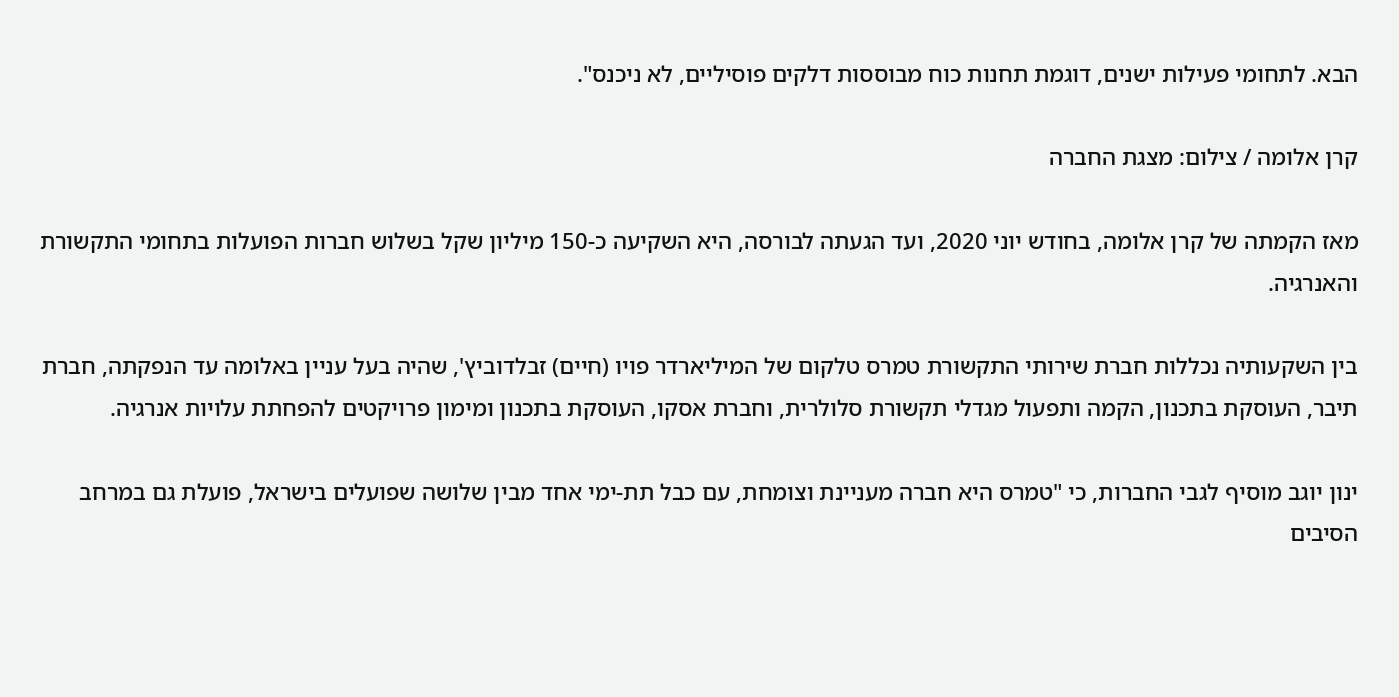הבא. לתחומי פעילות ישנים, דוגמת תחנות כוח מבוססות דלקים פוסיליים, לא ניכנס".

קרן אלומה / צילום: מצגת החברה

מאז הקמתה של קרן אלומה, בחודש יוני 2020, ועד הגעתה לבורסה, היא השקיעה כ-150 מיליון שקל בשלוש חברות הפועלות בתחומי התקשורת והאנרגיה.

בין השקעותיה נכללות חברת שירותי התקשורת טמרס טלקום של המיליארדר פויו (חיים) זבלדוביץ', שהיה בעל עניין באלומה עד הנפקתה, חברת תיבר, העוסקת בתכנון, הקמה ותפעול מגדלי תקשורת סלולרית, וחברת אסקו, העוסקת בתכנון ומימון פרויקטים להפחתת עלויות אנרגיה.

ינון יוגב מוסיף לגבי החברות, כי "טמרס היא חברה מעניינת וצומחת, עם כבל תת-ימי אחד מבין שלושה שפועלים בישראל, פועלת גם במרחב הסיבים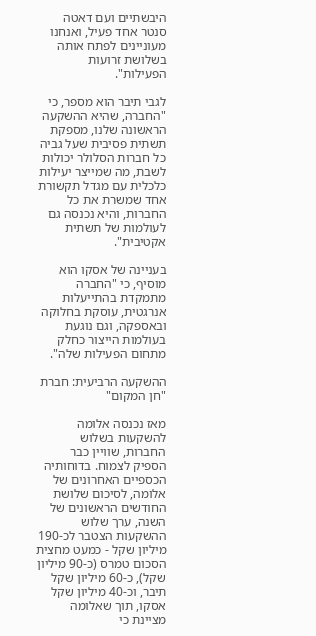היבשתיים ועם דאטה סנטר אחד פעיל, ואנחנו מעוניינים לפתח אותה בשלושת זרועות הפעילות".

לגבי תיבר הוא מספר, כי "החברה, שהיא ההשקעה הראשונה שלנו, מספקת תשתית פסיבית שעל גביה כל חברות הסלולר יכולות לשבת, מה שמייצר יעילות כלכלית עם מגדל תקשורת אחד שמשרת את כל החברות, והיא נכנסה גם לעולמות של תשתית אקטיבית".

בעניינה של אסקו הוא מוסיף, כי "החברה מתמקדת בהתייעלות אנרגטית, עוסקת בחלוקה ובאספקה, וגם נוגעת בעולמות הייצור כחלק מתחום הפעילות שלה".

ההשקעה הרביעית: חברת "חן המקום"

מאז נכנסה אלומה להשקעות בשלוש החברות, שוויין כבר הספיק לצמוח. בדוחותיה הכספיים האחרונים של אלומה, לסיכום שלושת החודשים הראשונים של השנה, ערך שלוש ההשקעות הצטבר לכ-190 מיליון שקל - כמעט מחצית הסכום טמרס (כ-90 מיליון שקל), כ-60 מיליון שקל תיבר, וכ-40 מיליון שקל אסקו, תוך שאלומה מציינת כי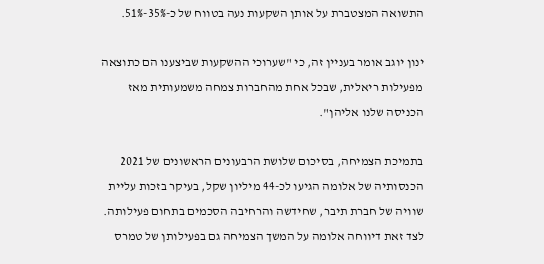התשואה המצטברת על אותן השקעות נעה בטווח של כ-35%-51%.

ינון יוגב אומר בעניין זה, כי "שערוכי ההשקעות שביצענו הם כתוצאה מפעילות ריאלית, שבכל אחת מהחברות צמחה משמעותית מאז הכניסה שלנו אליהן".

בתמיכת הצמיחה, בסיכום שלושת הרבעונים הראשונים של 2021 הכנסותיה של אלומה הגיעו לכ-44 מיליון שקל, בעיקר בזכות עליית שוויה של חברת תיבר, שחידשה והרחיבה הסכמים בתחום פעילותה. לצד זאת דיווחה אלומה על המשך הצמיחה גם בפעילותן של טמרס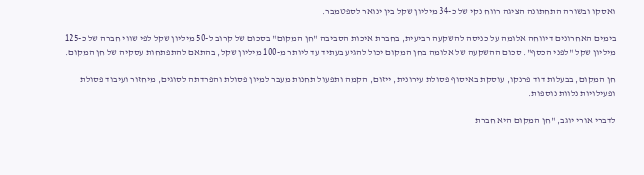ואסקו ובשורה התחתונה הציגה רווח נקי של כ-34 מיליון שקל בין ינואר לספטמבר.

בימים האחרונים דיווחה אלומה על כניסה להשקעה רביעית, בחברת איכות הסביבה "חן המקום" בסכום של קרוב ל-50 מיליון שקל לפי שווי חברה של כ-125 מיליון שקל "לפני הכסף". סכום ההשקעה של אלומה בחן המקום יכול להגיע בעתיד עד ליותר מ-100 מיליון שקל, בהתאם להתפתחות עסקיה של חן המקום.

חן המקום, בבעלות דוד פרנקו, עוסקת באיסוף פסולת עירונית, ייזום, הקמה ותפעול תחנות מעבר למיון פסולת והפרדתה לסוגים, מיחזור ועיבוד פסולת ופעילויות נלוות נוספות.

לדברי אורי יוגב, "חן המקום היא חברת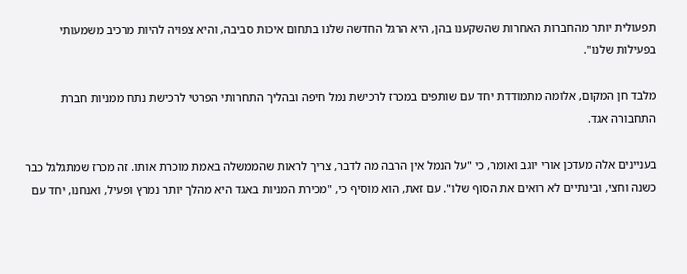תפעולית יותר מהחברות האחרות שהשקענו בהן, היא הרגל החדשה שלנו בתחום איכות סביבה, והיא צפויה להיות מרכיב משמעותי בפעילות שלנו".

מלבד חן המקום, אלומה מתמודדת יחד עם שותפים במכרז לרכישת נמל חיפה ובהליך התחרותי הפרטי לרכישת נתח ממניות חברת התחבורה אגד.

בעניינים אלה מעדכן אורי יוגב ואומר, כי "על הנמל אין הרבה מה לדבר, צריך לראות שהממשלה באמת מוכרת אותו. זה מכרז שמתגלגל כבר כשנה וחצי, ובינתיים לא רואים את הסוף שלו". עם זאת, הוא מוסיף כי, "מכירת המניות באגד היא מהלך יותר נמרץ ופעיל, ואנחנו, יחד עם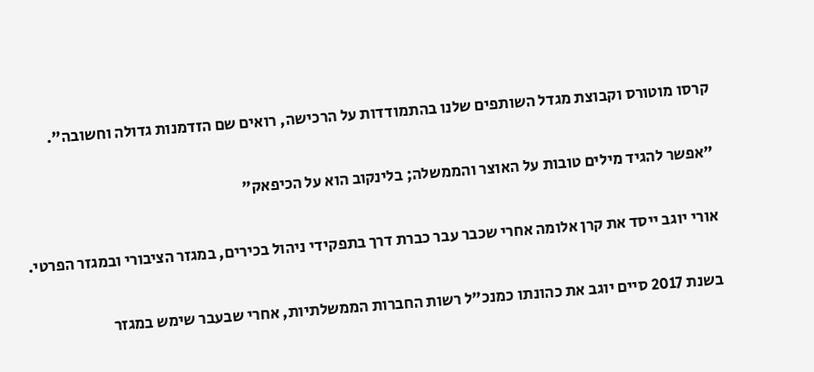קרסו מוטורס וקבוצת מגדל השותפים שלנו בהתמודדות על הרכישה, רואים שם הזדמנות גדולה וחשובה".

"אפשר להגיד מילים טובות על האוצר והממשלה; בלינקוב הוא על הכיפאק"

אורי יוגב ייסד את קרן אלומה אחרי שכבר עבר כברת דרך בתפקידי ניהול בכירים, במגזר הציבורי ובמגזר הפרטי.

בשנת 2017 סיים יוגב את כהונתו כמנכ"ל רשות החברות הממשלתיות, אחרי שבעבר שימש במגזר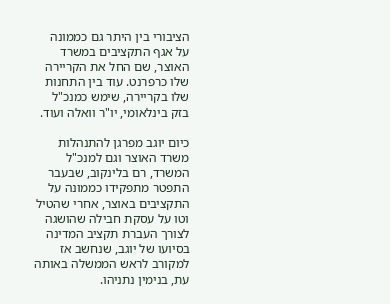הציבורי בין היתר גם כממונה על אגף התקציבים במשרד האוצר, שם החל את הקריירה שלו כרפרנט. עוד בין התחנות שלו בקריירה, שימש כמנכ"ל בזק בינלאומי, יו"ר וואלה ועוד.

כיום יוגב מפרגן להתנהלות משרד האוצר וגם למנכ"ל המשרד, רם בלינקוב, שבעבר התפטר מתפקידו כממונה על התקציבים באוצר, אחרי שהטיל וטו על עסקת חבילה שהושגה לצורך העברת תקציב המדינה בסיועו של יוגב, שנחשב אז למקורב לראש הממשלה באותה עת, בנימין נתניהו.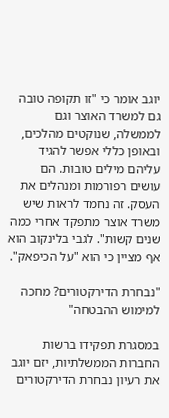יוגב אומר כי "זו תקופה טובה גם למשרד האוצר וגם לממשלה, שנוקטים מהלכים, ובאופן כללי אפשר להגיד עליהם מילים טובות. הם עושים רפורמות ומנהלים את העסק. זה נחמד לראות שיש משרד אוצר מתפקד אחרי כמה שנים קשות". לגבי בלינקוב הוא אף מציין כי הוא "על הכיפאק".

"נבחרת הדירקטורים? מחכה למימוש ההבטחה"

במסגרת תפקידו ברשות החברות הממשלתיות, יזם יוגב את רעיון נבחרת הדירקטורים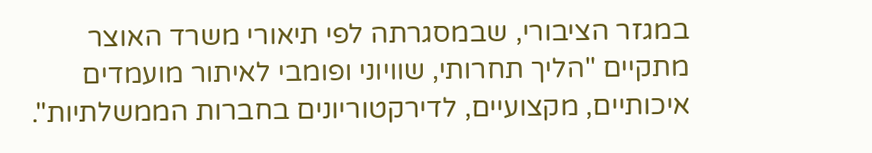במגזר הציבורי, שבמסגרתה לפי תיאורי משרד האוצר מתקיים "הליך תחרותי, שוויוני ופומבי לאיתור מועמדים איכותיים, מקצועיים, לדירקטוריונים בחברות הממשלתיות".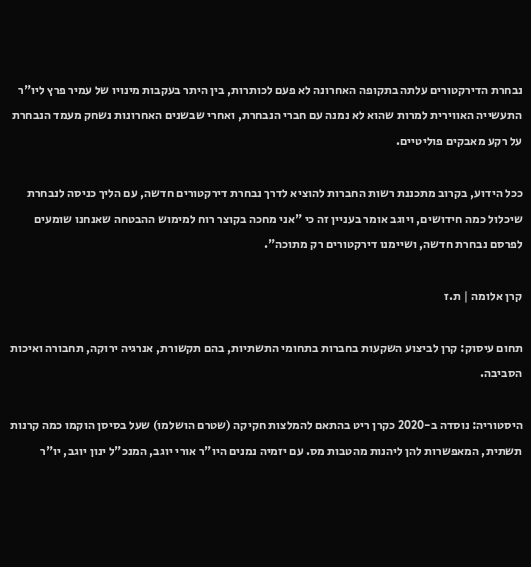נבחרת הדירקטורים עלתה בתקופה האחרונה לא פעם לכותרות, בין היתר בעקבות מינויו של עמיר פרץ ליו"ר התעשייה האווירית למרות שהוא לא נמנה עם חברי הנבחרת, ואחרי שבשנים האחרונות נשחק מעמד הנבחרת על רקע מאבקים פוליטיים.

ככל הידוע, בקרוב מתכננת רשות החברות להוציא לדרך נבחרת דירקטורים חדשה, עם הליך כניסה לנבחרת שיכלול כמה חידושים, ויוגב אומר בעניין זה כי "אני מחכה בקוצר רוח למימוש ההבטחה שאנחנו שומעים לפרסם נבחרת חדשה, ושיימנו דירקטורים רק מתוכה".

קרן אלומה | ת.ז

תחום עיסוק: קרן לביצוע השקעות בחברות בתחומי התשתיות, בהם תקשורת, אנרגיה ירוקה, תחבורה ואיכות הסביבה.

היסטוריה: נוסדה ב-2020 כקרן ריט בהתאם להמלצות חקיקה (שטרם הושלמו) שעל בסיסן הוקמו כמה קרנות תשתית, המאפשרות להן ליהנות מהטבות מס. עם יזמיה נמנים היו"ר אורי יוגב, המנכ"ל ינון יוגב, יו"ר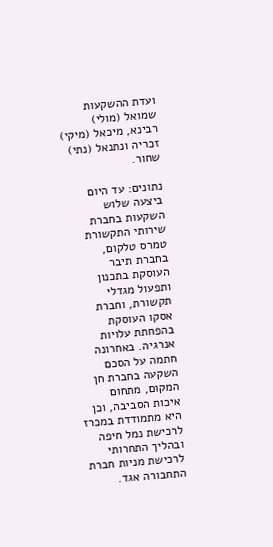ועדת ההשקעות שמואל (מולי) רבינא, מיכאל (מיקי) זכריה ונתנאל (נתי) שחור.

נתונים: עד היום ביצעה שלוש השקעות בחברת שירותי התקשורת טמרס טלקום, בחברת תיבר העוסקת בתכנון ותפעול מגדלי תקשורת, וחברת אסקו העוסקת בהפחתת עלויות אנרגיה. באחרונה חתמה על הסכם השקעה בחברת חן המקום, מתחום איכות הסביבה, וכן היא מתמודדת במכרז לרכישת נמל חיפה ובהליך התחרותי לרכישת מניות חברת התחבורה אגד.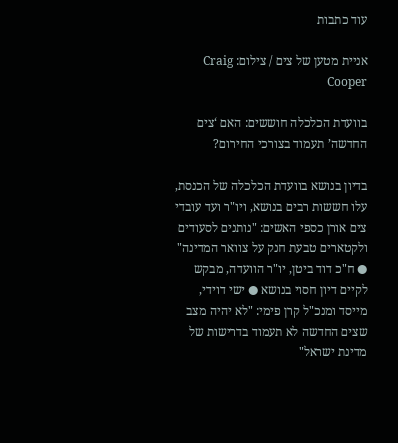עוד כתבות

אניית מטען של צים / צילום: Craig Cooper

בוועדת הכלכלה חוששים: האם ‘צים החדשה’ תעמוד בצורכי החירום?

בדיון בנושא בוועדת הכלכלה של הכנסת, עלו חששות רבים בנושא, ויו"ר ועד עובדי צים אורן כספי האשים: "נותנים לסעודים ולקטארים טבעת חנק על צוואר המדינה" ● ח"כ דוד ביטן, יו"ר הוועדה, מבקש לקיים דיון חסוי בנושא ● ישי דוידי, מייסד ומנכ"ל קרן פימי: "לא יהיה מצב שצים החדשה לא תעמוד בדרישות של מדינת ישראל"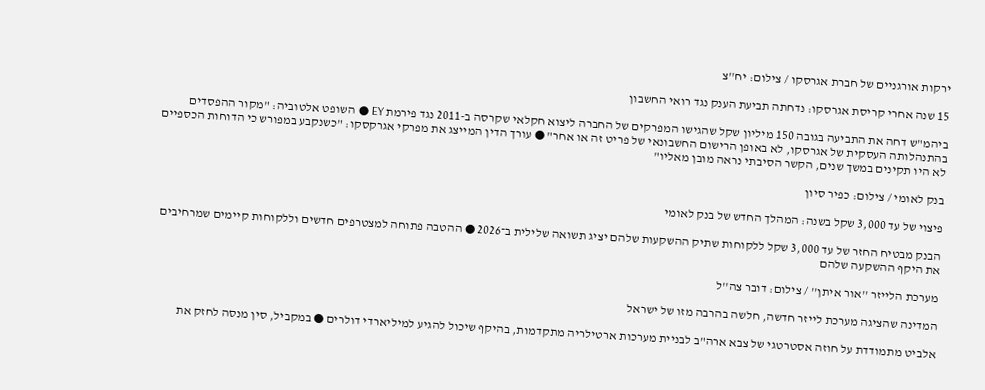ירקות אורגניים של חברת אגרסקו / צילום: יח''צ

15 שנה אחרי קריסת אגרסקו: נדחתה תביעת הענק נגד רואי החשבון

ביהמ"ש דחה את התביעה בגובה 150 מיליון שקל שהגישו המפרקים של החברה ליצוא חקלאי שקרסה ב-2011 נגד פירמת EY ● השופט אלטוביה: "מקור ההפסדים בהתנהלותה העסקית של אגרסקו, לא באופן הרישום החשבונאי של פריט זה או אחר" ● עורך הדין המייצג את מפרקי אגרקסקו: "כשנקבע במפורש כי הדוחות הכספיים לא היו תקינים במשך שנים, הקשר הסיבתי נראה מובן מאליו"

בנק לאומי / צילום: כפיר סיון

פיצוי של עד 3,000 שקל בשנה: המהלך החדש של בנק לאומי

הבנק מבטיח החזר של עד 3,000 שקל ללקוחות שתיק ההשקעות שלהם יציג תשואה שלילית ב־2026 ● ההטבה פתוחה למצטרפים חדשים וללקוחות קיימים שמרחיבים את היקף ההשקעה שלהם

מערכת הלייזר ''אור איתן'' / צילום: דובר צה''ל

המדינה שהציגה מערכת לייזר חדשה, חלשה בהרבה מזו של ישראל

אלביט מתמודדת על חוזה אסטרטגי של צבא ארה"ב לבניית מערכות ארטילריה מתקדמות, בהיקף שיכול להגיע למיליארדי דולרים ● במקביל, סין מנסה לחזק את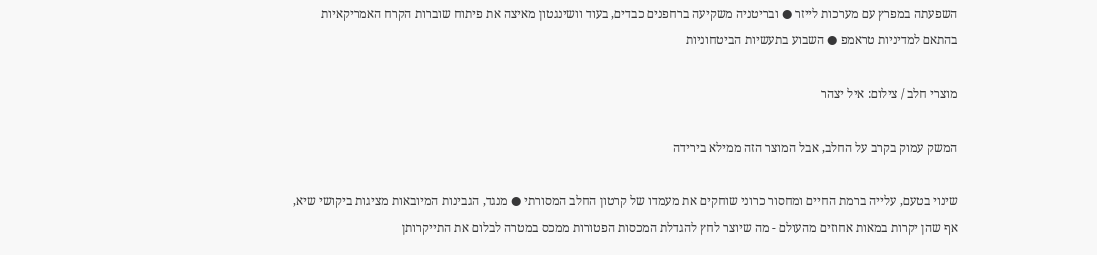השפעתה במפרץ עם מערכות לייזר ● ובריטניה משקיעה ברחפנים כבדים, בעוד וושינגטון מאיצה את פיתוח שוברות הקרח האמריקאיות בהתאם למדיניות טראמפ ● השבוע בתעשיות הביטחוניות

מוצרי חלב / צילום: איל יצהר

המשק עמוק בקרב על החלב, אבל המוצר הזה ממילא בירידה

שינוי בטעם, עלייה ברמת החיים ומחסור כרוני שוחקים את מעמדו של קרטון החלב המסורתי ● מנגד, הגבינות המיובאות מציגות ביקושי שיא, אף שהן יקרות במאות אחוזים מהעולם - מה שיוצר לחץ להגדלת המכסות הפטורות ממכס במטרה לבלום את התייקרותן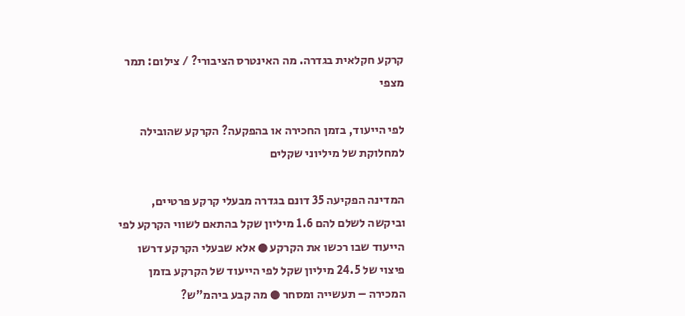קרקע חקלאית בגדרה. מה האינטרס הציבורי? / צילום: תמר מצפי

לפי הייעוד, בזמן החכירה או בהפקעה? הקרקע שהובילה למחלוקת של מיליוני שקלים

המדינה הפקיעה 35 דונם בגדרה מבעלי קרקע פרטיים, וביקשה לשלם להם 1.6 מיליון שקל בהתאם לשווי הקרקע לפי הייעוד שבו רכשו את הקרקע ● אלא שבעלי הקרקע דרשו פיצוי של 24.5 מיליון שקל לפי הייעוד של הקרקע בזמן המכירה – תעשייה ומסחר ● מה קבע ביהמ"ש?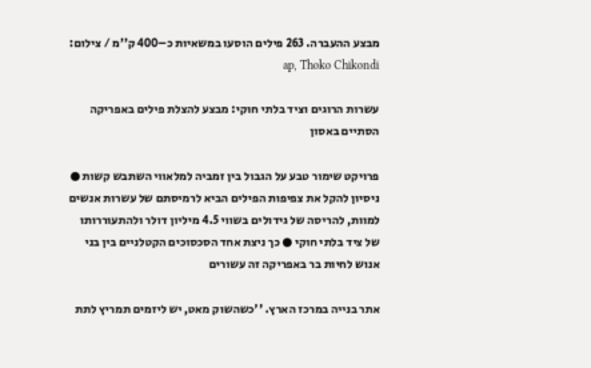מבצע ההעברה. 263 פילים הוסעו במשאיות כ–400 ק''מ / צילום: ap, Thoko Chikondi

עשרות הרוגים וציד בלתי חוקי: מבצע להצלת פילים באפריקה הסתיים באסון

פרויקט שימור טבע על הגבול בין זמביה למלאווי השתבש קשות ● ניסיון להקל את צפיפות הפילים הביא לרמיסתם של עשרות אנשים למוות, להריסה של גידולים בשווי 4.5 מיליון דולר ולהתעוררותו של ציד בלתי חוקי ● כך ניצת אחד הסכסוכים הקטלניים בין בני אנוש לחיות בר באפריקה זה עשורים

אתר בנייה במרכז הארץ. ''כשהשוק מאט, יש ליזמים תמריץ לתת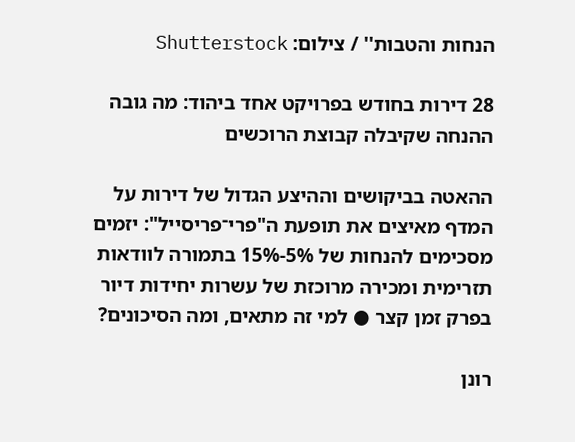הנחות והטבות'' / צילום: Shutterstock

28 דירות בחודש בפרויקט אחד ביהוד: מה גובה ההנחה שקיבלה קבוצת הרוכשים

ההאטה בביקושים וההיצע הגדול של דירות על המדף מאיצים את תופעת ה"פרי־פריסייל": יזמים מסכימים להנחות של 5%-15% בתמורה לוודאות תזרימית ומכירה מרוכזת של עשרות יחידות דיור בפרק זמן קצר ● למי זה מתאים, ומה הסיכונים?

רונן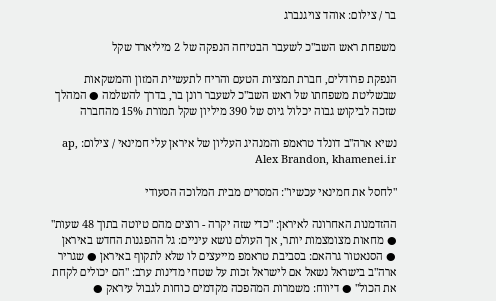בר / צילום: אוהד צויגנברג

משפחת ראש השב"כ לשעבר הבטיחה הנפקה של 2 מיליארד שקל

הנפקת פרודלים, חברת תמציות הטעם והריח לתעשיית המזון והמשקאות שבשליטת משפחתו של ראש השב"כ לשעבר רונן בר, בדרך להשלמה ● המהלך שזכה לביקוש גבוה יכלול גיוס של 390 מיליון שקל תמורת 15% מהחברה

נשיא ארה''ב דונלד טראמפ והמנהיג העליון של איראן עלי חמינאי / צילום: ap, Alex Brandon, khamenei.ir

"לחסל את חמינאי עכשיו": המסרים מבית המלוכה הסעודי

ההזדמנות האחרונה לאיראן: "כדי שזה יקרה - רוצים מהם טיוטה בתוך 48 שעות" ● מחאות מצומצמות יותר, אך העולם נושא עיניים: גל ההפגנות החדש באיראן ● הסנאטור גרהאם: בסביבת טראמפ מייעצים לו שלא לתקוף באיראן ● שגריר ארה"ב בישראל נשאל אם לישראל זכות על שטחי מדינות ערב: "הם יכולים לקחת את הכול" ● דיווח: משמרות המהפכה מקדמים כוחות לגבול עיראק ●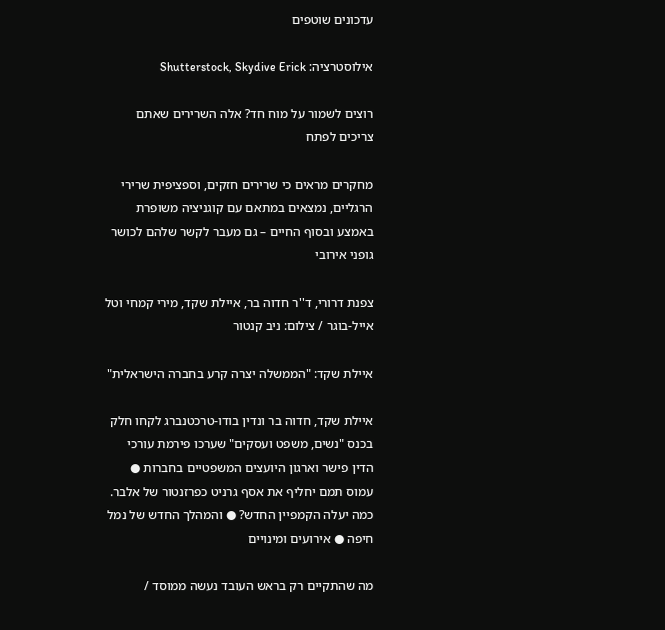עדכונים שוטפים

אילוסטרציה: Shutterstock, Skydive Erick

רוצים לשמור על מוח חד? אלה השרירים שאתם צריכים לפתח

מחקרים מראים כי שרירים חזקים, וספציפית שרירי הרגליים, נמצאים במתאם עם קוגניציה משופרת באמצע ובסוף החיים – גם מעבר לקשר שלהם לכושר גופני אירובי

צפנת דרורי, ד''ר חדוה בר, איילת שקד, מירי קמחי וטל אייל-בוגר / צילום: ניב קנטור

איילת שקד: "הממשלה יצרה קרע בחברה הישראלית"

איילת שקד, חדוה בר ונדין בודו-טרכטנברג לקחו חלק בכנס "נשים, משפט ועסקים" שערכו פירמת עורכי הדין פישר וארגון היועצים המשפטיים בחברות ● עמוס תמם יחליף את אסף גרניט כפרזנטור של אלבר. כמה יעלה הקמפיין החדש? ● והמהלך החדש של נמל חיפה ● אירועים ומינויים

מה שהתקיים רק בראש העובד נעשה ממוסד /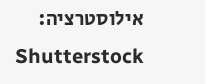אילוסטרציה: Shutterstock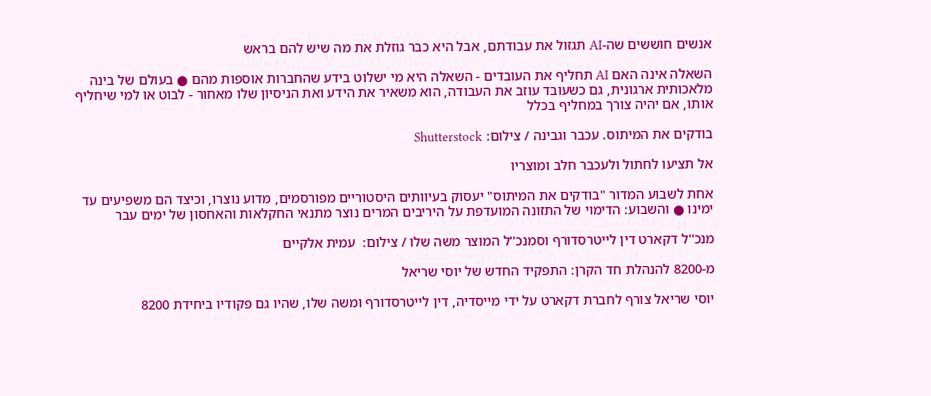אנשים חוששים שה-AI תגזול את עבודתם, אבל היא כבר גוזלת את מה שיש להם בראש

השאלה אינה האם AI תחליף את העובדים - השאלה היא מי ישלוט בידע שהחברות אוספות מהם ● בעולם של בינה מלאכותית ארגונית, גם כשעובד עוזב את העבודה, הוא משאיר את הידע ואת הניסיון שלו מאחור - לבוט או למי שיחליף אותו, אם יהיה צורך במחליף בכלל

בודקים את המיתוס. עכבר וגבינה / צילום: Shutterstock

אל תציעו לחתול ולעכבר חלב ומוצריו

אחת לשבוע המדור "בודקים את המיתוס" יעסוק בעיוותים היסטוריים מפורסמים, מדוע נוצרו, וכיצד הם משפיעים עד ימינו ● והשבוע: הדימוי של התזונה המועדפת על היריבים המרים נוצר מתנאי החקלאות והאחסון של ימים עבר

מנכ''ל דקארט דין לייטרסדורף וסמנכ''ל המוצר משה שלו / צילום:  עמית אלקיים

מ-8200 להנהלת חד הקרן: התפקיד החדש של יוסי שריאל

יוסי שריאל צורף לחברת דקארט על ידי מייסדיה, דין לייטרסדורף ומשה שלו, שהיו גם פקודיו ביחידת 8200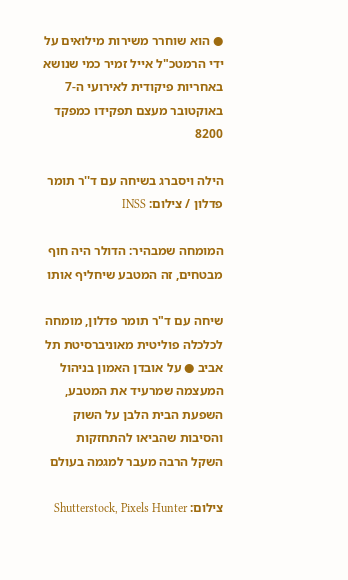● הוא שוחרר משירות מילואים על ידי הרמטכ"ל אייל זמיר כמי שנושא באחריות פיקודית לאירועי ה-7 באוקטובר מעצם תפקידו כמפקד 8200

הילה ויסברג בשיחה עם ד''ר תומר פדלון / צילום: INSS

המומחה שמבהיר: הדולר היה חוף מבטחים, זה המטבע שיחליף אותו

שיחה עם ד"ר תומר פדלון, מומחה לכלכלה פוליטית מאוניברסיטת תל אביב ● על אובדן האמון בניהול המעצמה שמרעיד את המטבע, השפעת הבית הלבן על השוק והסיבות שהביאו להתחזקות השקל הרבה מעבר למגמה בעולם

צילום: Shutterstock, Pixels Hunter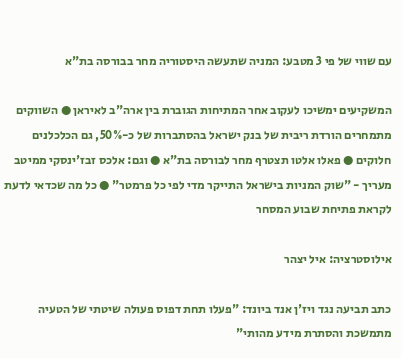עם שווי של פי 3 מטבע: המניה שתעשה היסטוריה מחר בבורסה בת"א

המשקיעים ימשיכו לעקוב אחר המתיחות הגוברת בין ארה"ב לאיראן ● השווקים מתמחרים הורדת ריבית של בנק ישראל בהסתברות של כ-50%, גם הכלכלנים חלוקים ● פאלו אלטו תצטרף מחר לבורסה בת"א ● וגם: אלכס זבז'ינסקי ממיטב מעריך - "שוק המניות בישראל התייקר מדי לפי כל פרמטר" ● כל מה שכדאי לדעת לקראת פתיחת שבוע המסחר

אילוסטרציה: איל יצהר

כתב תביעה נגד ויז'ן אנד ביונד: "פעלו תחת דפוס פעולה שיטתי של הטעיה מתמשכת והסתרת מידע מהותי"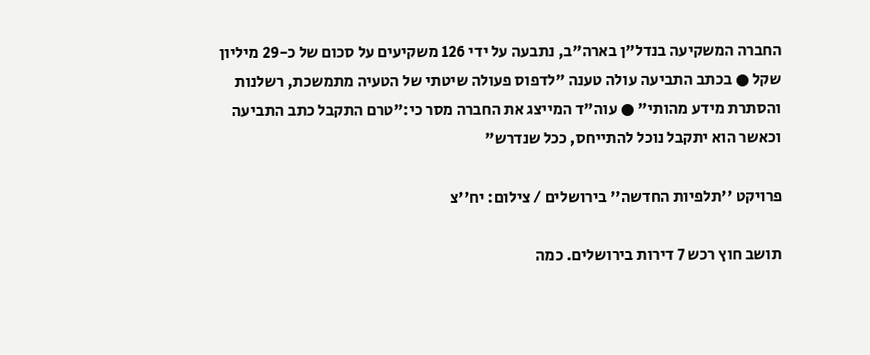החברה המשקיעה בנדל"ן בארה"ב, נתבעה על ידי 126 משקיעים על סכום של כ-29 מיליון שקל ● בכתב התביעה עולה טענה "לדפוס פעולה שיטתי של הטעיה מתמשכת, רשלנות והסתרת מידע מהותי" ● עוה"ד המייצג את החברה מסר כי:"טרם התקבל כתב התביעה וכאשר הוא יתקבל נוכל להתייחס, ככל שנדרש"

פרויקט ''תלפיות החדשה'' בירושלים / צילום: יח''צ

תושב חוץ רכש 7 דירות בירושלים. כמה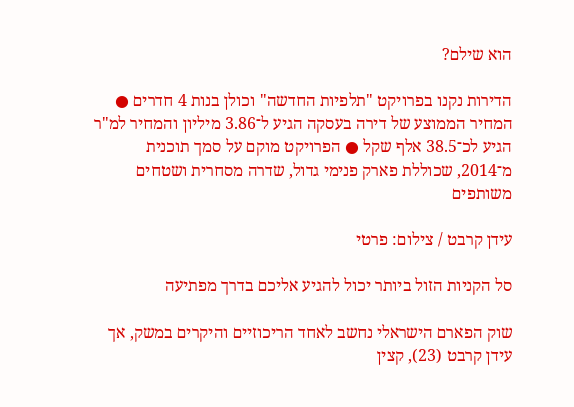הוא שילם?

הדירות נקנו בפרויקט "תלפיות החדשה" וכולן בנות 4 חדרים ● המחיר הממוצע של דירה בעסקה הגיע ל־3.86 מיליון והמחיר למ"ר הגיע לכ־38.5 אלף שקל ● הפרויקט מוקם על סמך תוכנית מ־2014, שכוללת פארק פנימי גדול, שדרה מסחרית ושטחים משותפים

עידן קרבט / צילום: פרטי

סל הקניות הזול ביותר יכול להגיע אליכם בדרך מפתיעה

שוק הפארם הישראלי נחשב לאחד הריכוזיים והיקרים במשק, אך עידן קרבט (23), קצין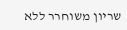שריון משוחרר ללא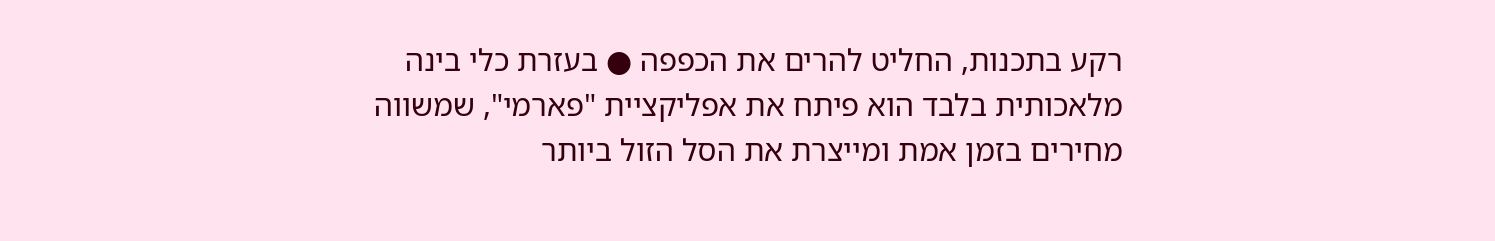רקע בתכנות, החליט להרים את הכפפה ● בעזרת כלי בינה מלאכותית בלבד הוא פיתח את אפליקציית "פארמי", שמשווה מחירים בזמן אמת ומייצרת את הסל הזול ביותר